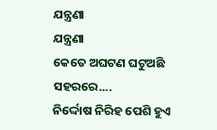ଯନ୍ତ୍ରଣା
ଯନ୍ତ୍ରଣା
କେତେ ଅଘଟଣ ଘଟୁଅଛି ସହରରେ....
ନିର୍ଦ୍ଦୋଷ ନିରିହ ପେଶି ହୁଏ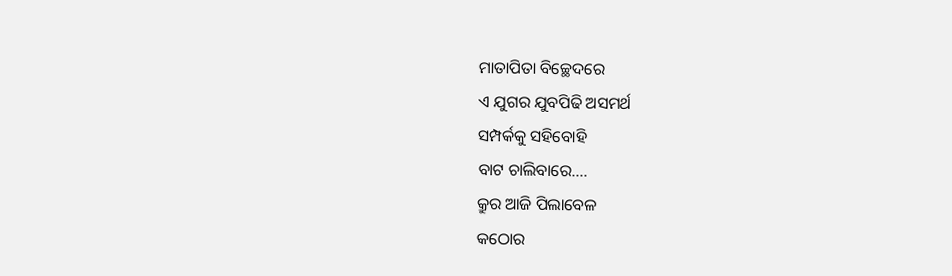ମାତାପିତା ବିଚ୍ଛେଦରେ
ଏ ଯୁଗର ଯୁବପିଢି ଅସମର୍ଥ
ସମ୍ପର୍କକୁ ସହିବୋହି
ବାଟ ଚାଲିବାରେ....
କ୍ରୁର ଆଜି ପିଲାବେଳ
କଠୋର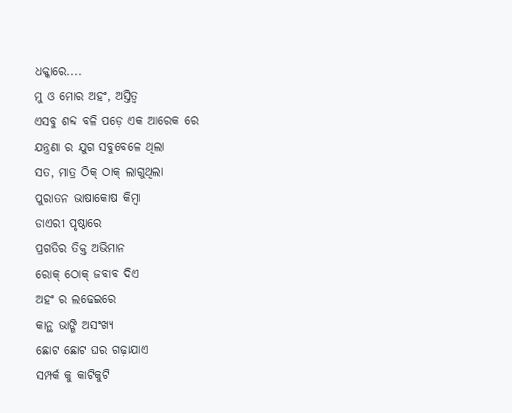ଧକ୍କାରେ....
ମୁ ଓ ମୋର ଅହଂ, ଅସ୍ତିତ୍ବ
ଏସବୁ ଶବ୍ଦ ବଳି ପଡ଼େ ଏକ ଆରେକ ରେ
ଯନ୍ତ୍ରଣା ର ଯୁଗ ସବୁବେଳେ ଥିଲା
ସତ, ମାତ୍ର ଠିକ୍ ଠାକ୍ ଲାଗୁଥିଲା
ପୁରାତନ ଭାଷାକୋଷ କିମ୍ବା
ଡାଏରୀ ପୃଷ୍ଠାରେ
ପ୍ରଗତିର ତିକ୍ତ ଅଭିମାନ
ରୋକ୍ ଠୋକ୍ ଜବାବ ଦିଏ
ଅହଂ ର ଲଢେଇରେ
କାନ୍ଥ ଭାଙ୍ଗି ଅସଂଖ୍ୟ
ଛୋଟ ଛୋଟ ଘର ଗଢ଼ାଯାଏ
ସମ୍ପର୍କ କୁ କାଟିକୁଟି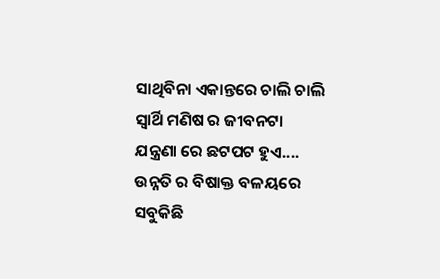ସାଥିବିନା ଏକାନ୍ତରେ ଚାଲି ଚାଲି
ସ୍ୱାର୍ଥି ମଣିଷ ର ଜୀବନଟା
ଯନ୍ତ୍ରଣା ରେ ଛଟପଟ ହୁଏ....
ଉନ୍ନତି ର ବିଷାକ୍ତ ବଳୟରେ
ସବୁକିଛି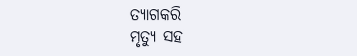ତ୍ୟାଗକରି
ମୃତ୍ୟୁ ସହ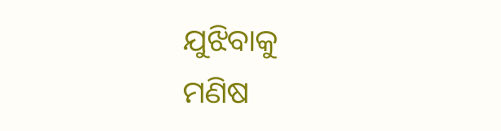ଯୁଝିବାକୁ
ମଣିଷ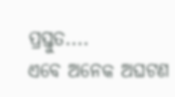ପ୍ରସ୍ତୁତ....
ଏବେ ଅନେକ ଅଘଟଣ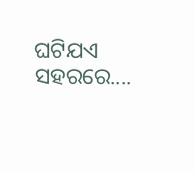ଘଟିଯଏ ସହରରେ....